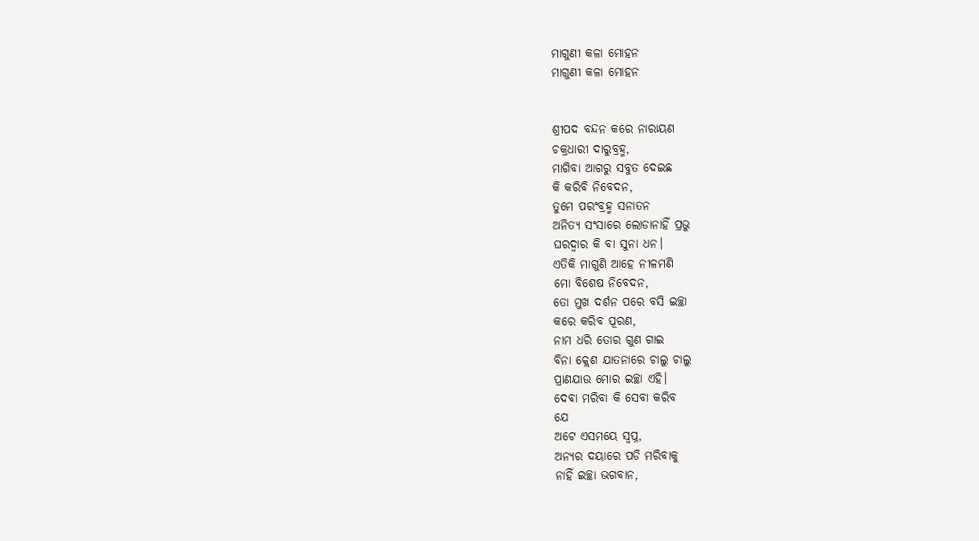ମାଗୁଣୀ କଳା ମୋହନ
ମାଗୁଣୀ କଳା ମୋହନ


ଶ୍ରୀପଦ ବନ୍ଦନ କରେ ନାରାୟଣ
ଚକ୍ରଧାରୀ ଦାରୁବ୍ରହ୍ମ,
ମାଗିବା ଆଗରୁ ସବୁତ ଦେଇଛ
କି କରିବି ନିବେଦନ,
ତୁମେ ପରଂବ୍ରହ୍ମ ସନାତନ
ଅନିତ୍ୟ ସଂସାରେ ଲୋଡାନାହିଁ ପ୍ରଭୁ
ଘରଦ୍ୱାର କି ବା ସୁନା ଧନ।
ଏତିକି ମାଗୁଣି ଆହେ ନୀଳମଣି
ମୋ ବିଶେଷ ନିବେଦନ,
ତୋ ମୁଖ ଦର୍ଶନ ପରେ ବସି ଇଚ୍ଛା
କରେ କରିବ ପୂରଣ,
ନାମ ଧରି ତୋର ଗୁଣ ଗାଇ
ବିନା କ୍ଲେଶ ଯାତନାରେ ଚାଲୁ ଚାଲୁ
ପ୍ରାଣଯାଉ ମୋର ଇଚ୍ଛା ଏହି।
ଦେଵା ମରିବା କି ସେବା କରିବ
ଯେ
ଅଟେ ଏସମୟେ ସ୍ଵପ୍ନ,
ଅନ୍ୟର ଦୟାରେ ପଡି ମରିବାକୁ
ନାହିଁ ଇଚ୍ଛା ଭଗବାନ,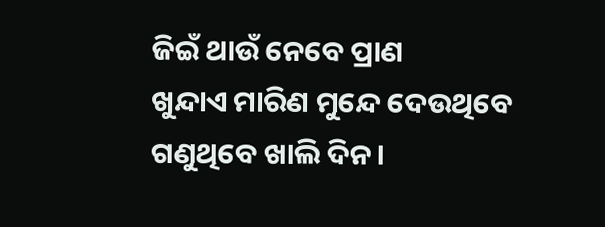ଜିଇଁ ଥାଉଁ ନେବେ ପ୍ରାଣ
ଖୁନ୍ଦାଏ ମାରିଣ ମୁନ୍ଦେ ଦେଉଥିବେ
ଗଣୁଥିବେ ଖାଲି ଦିନ।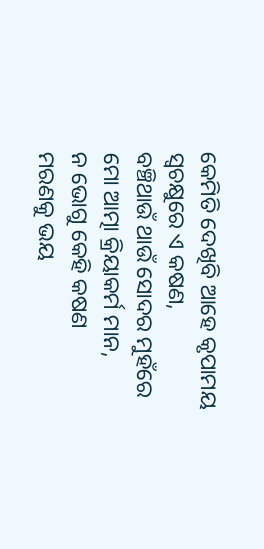କେମିତି ଦେଖିବି ଆହେ କୃପାମୟ
ସ୍ଵଚକ୍ଷୁରେ ଏ କଷଣ,
ବଞ୍ଚିଥାଉଁ ଥାଉଁ ସୋଦର ମୁହଁରେ
ମୋ ଆତ୍ମା କ୍ରିୟାକର୍ମ ମାନ,
ନ ଭୋଗୁ କେହି କଷଣ
ମରଣକୁ ଭୟ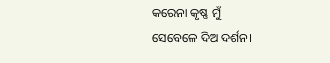କରେନା କୃଷ୍ଣ ମୁଁ
ସେବେଳେ ଦିଅ ଦର୍ଶନ।